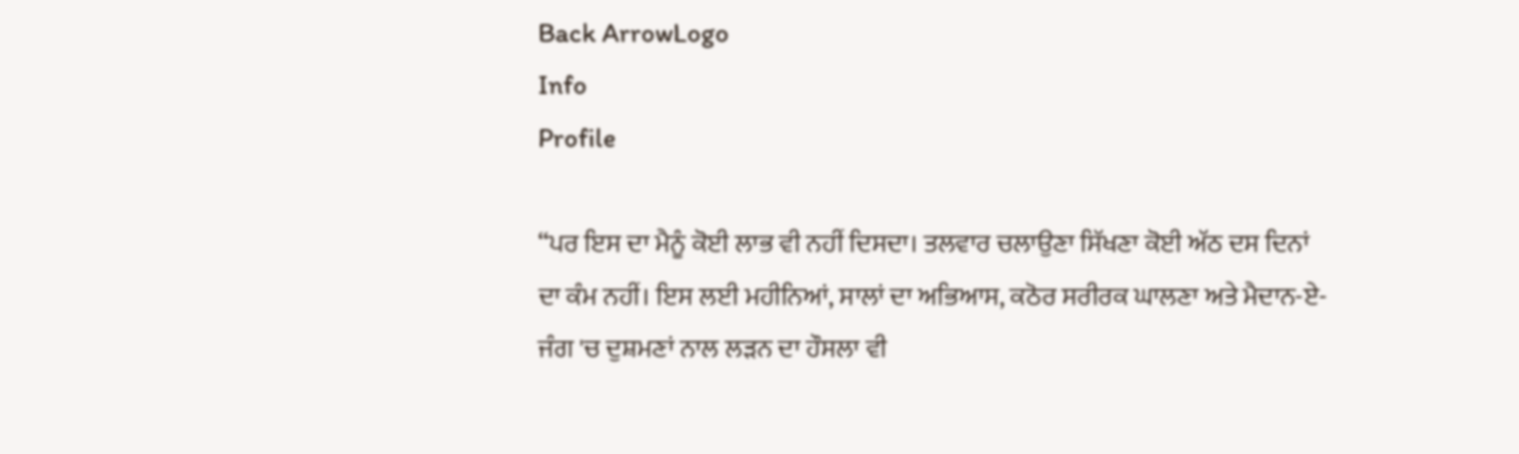Back ArrowLogo
Info
Profile

“ਪਰ ਇਸ ਦਾ ਮੈਨੂੰ ਕੋਈ ਲਾਭ ਵੀ ਨਹੀਂ ਦਿਸਦਾ। ਤਲਵਾਰ ਚਲਾਉਣਾ ਸਿੱਖਣਾ ਕੋਈ ਅੱਠ ਦਸ ਦਿਨਾਂ ਦਾ ਕੰਮ ਨਹੀਂ। ਇਸ ਲਈ ਮਹੀਨਿਆਂ, ਸਾਲਾਂ ਦਾ ਅਭਿਆਸ, ਕਠੋਰ ਸਰੀਰਕ ਘਾਲਣਾ ਅਤੇ ਮੈਦਾਨ-ਏ-ਜੰਗ 'ਚ ਦੁਸ਼ਮਣਾਂ ਨਾਲ ਲੜਨ ਦਾ ਹੌਸਲਾ ਵੀ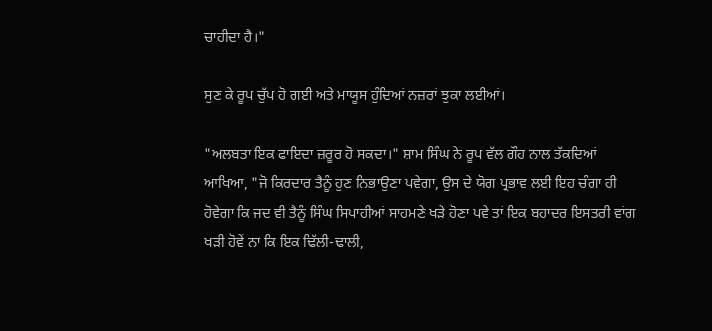ਚਾਹੀਦਾ ਹੈ।"

ਸੁਣ ਕੇ ਰੂਪ ਚੁੱਪ ਹੋ ਗਈ ਅਤੇ ਮਾਯੂਸ ਹੁੰਦਿਆਂ ਨਜ਼ਰਾਂ ਝੁਕਾ ਲਈਆਂ।

"ਅਲਬਤਾ ਇਕ ਫਾਇਦਾ ਜ਼ਰੂਰ ਹੋ ਸਕਦਾ।" ਸ਼ਾਮ ਸਿੰਘ ਨੇ ਰੂਪ ਵੱਲ ਗੌਹ ਨਾਲ ਤੱਕਦਿਆਂ ਆਖਿਆ, "ਜੋ ਕਿਰਦਾਰ ਤੈਨੂੰ ਹੁਣ ਨਿਭਾਉਣਾ ਪਵੇਗਾ, ਉਸ ਦੇ ਯੋਗ ਪ੍ਰਭਾਵ ਲਈ ਇਹ ਚੰਗਾ ਹੀ ਹੋਵੇਗਾ ਕਿ ਜਦ ਵੀ ਤੈਨੂੰ ਸਿੰਘ ਸਿਪਾਹੀਆਂ ਸਾਹਮਣੇ ਖੜੇ ਹੋਣਾ ਪਵੇ ਤਾਂ ਇਕ ਬਹਾਦਰ ਇਸਤਰੀ ਵਾਂਗ ਖੜੀ ਹੋਵੇਂ ਨਾ ਕਿ ਇਕ ਢਿੱਲੀ-ਢਾਲੀ,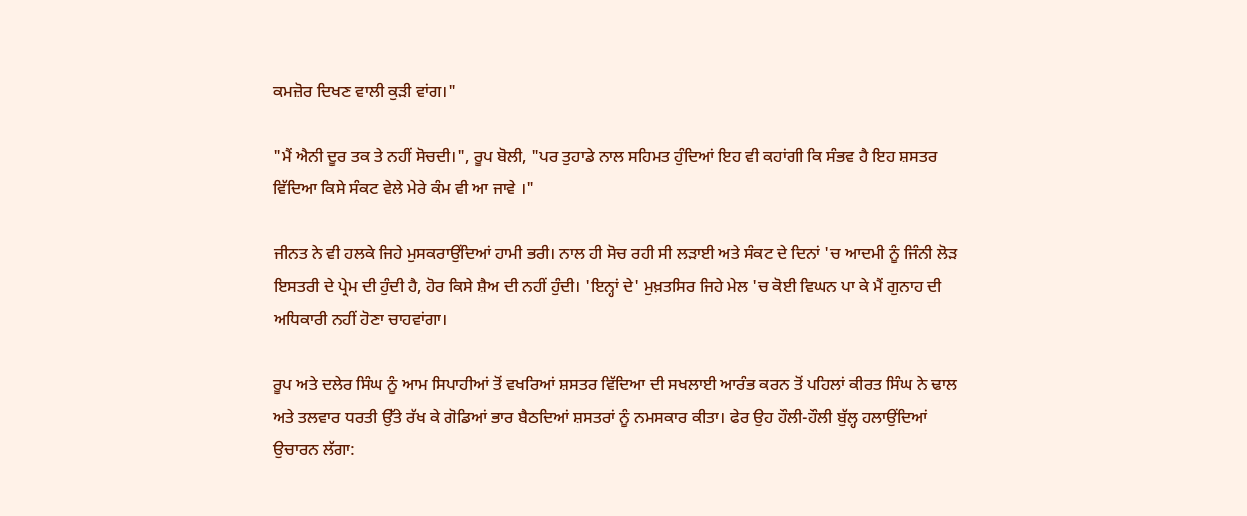ਕਮਜ਼ੋਰ ਦਿਖਣ ਵਾਲੀ ਕੁੜੀ ਵਾਂਗ।"

"ਮੈਂ ਐਨੀ ਦੂਰ ਤਕ ਤੇ ਨਹੀਂ ਸੋਚਦੀ।", ਰੂਪ ਬੋਲੀ, "ਪਰ ਤੁਹਾਡੇ ਨਾਲ ਸਹਿਮਤ ਹੁੰਦਿਆਂ ਇਹ ਵੀ ਕਹਾਂਗੀ ਕਿ ਸੰਭਵ ਹੈ ਇਹ ਸ਼ਸਤਰ ਵਿੱਦਿਆ ਕਿਸੇ ਸੰਕਟ ਵੇਲੇ ਮੇਰੇ ਕੰਮ ਵੀ ਆ ਜਾਵੇ ।"

ਜੀਨਤ ਨੇ ਵੀ ਹਲਕੇ ਜਿਹੇ ਮੁਸਕਰਾਉਂਦਿਆਂ ਹਾਮੀ ਭਰੀ। ਨਾਲ ਹੀ ਸੋਚ ਰਹੀ ਸੀ ਲੜਾਈ ਅਤੇ ਸੰਕਟ ਦੇ ਦਿਨਾਂ 'ਚ ਆਦਮੀ ਨੂੰ ਜਿੰਨੀ ਲੋੜ ਇਸਤਰੀ ਦੇ ਪ੍ਰੇਮ ਦੀ ਹੁੰਦੀ ਹੈ, ਹੋਰ ਕਿਸੇ ਸ਼ੈਅ ਦੀ ਨਹੀਂ ਹੁੰਦੀ। 'ਇਨ੍ਹਾਂ ਦੇ' ਮੁਖ਼ਤਸਿਰ ਜਿਹੇ ਮੇਲ 'ਚ ਕੋਈ ਵਿਘਨ ਪਾ ਕੇ ਮੈਂ ਗੁਨਾਹ ਦੀ ਅਧਿਕਾਰੀ ਨਹੀਂ ਹੋਣਾ ਚਾਹਵਾਂਗਾ।

ਰੂਪ ਅਤੇ ਦਲੇਰ ਸਿੰਘ ਨੂੰ ਆਮ ਸਿਪਾਹੀਆਂ ਤੋਂ ਵਖਰਿਆਂ ਸ਼ਸਤਰ ਵਿੱਦਿਆ ਦੀ ਸਖਲਾਈ ਆਰੰਭ ਕਰਨ ਤੋਂ ਪਹਿਲਾਂ ਕੀਰਤ ਸਿੰਘ ਨੇ ਢਾਲ ਅਤੇ ਤਲਵਾਰ ਧਰਤੀ ਉੱਤੇ ਰੱਖ ਕੇ ਗੋਡਿਆਂ ਭਾਰ ਬੈਠਦਿਆਂ ਸ਼ਸਤਰਾਂ ਨੂੰ ਨਮਸਕਾਰ ਕੀਤਾ। ਫੇਰ ਉਹ ਹੌਲੀ-ਹੌਲੀ ਬੁੱਲ੍ਹ ਹਲਾਉਂਦਿਆਂ ਉਚਾਰਨ ਲੱਗਾ: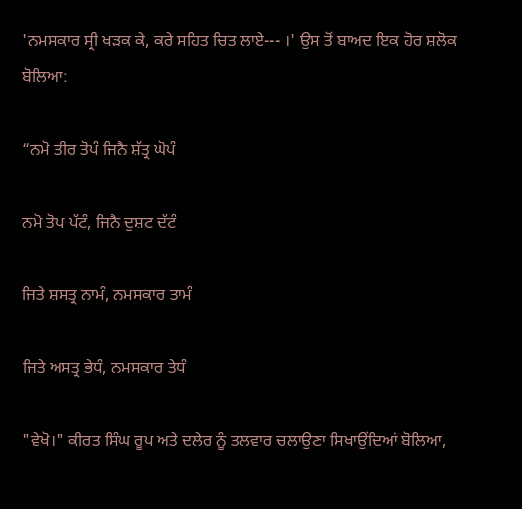'ਨਮਸਕਾਰ ਸ੍ਰੀ ਖੜਕ ਕੇ, ਕਰੇ ਸਹਿਤ ਚਿਤ ਲਾਏ--- ।' ਉਸ ਤੋਂ ਬਾਅਦ ਇਕ ਹੋਰ ਸ਼ਲੋਕ ਬੋਲਿਆ:

“ਨਮੋ ਤੀਰ ਤੋਪੰ ਜਿਨੈ ਸ਼ੱਤ੍ਰ ਘੋਪੰ

ਨਮੋ ਤੋਪ ਪੱਟੰ, ਜਿਨੈ ਦੁਸ਼ਟ ਦੱਟੰ

ਜਿਤੇ ਸ਼ਸਤ੍ਰ ਨਾਮੰ, ਨਮਸਕਾਰ ਤਾਮੰ

ਜਿਤੇ ਅਸਤ੍ਰ ਭੇਧੰ, ਨਮਸਕਾਰ ਤੇਧੰ

"ਵੇਖੋ।" ਕੀਰਤ ਸਿੰਘ ਰੂਪ ਅਤੇ ਦਲੇਰ ਨੂੰ ਤਲਵਾਰ ਚਲਾਉਣਾ ਸਿਖਾਉਂਦਿਆਂ ਬੋਲਿਆ,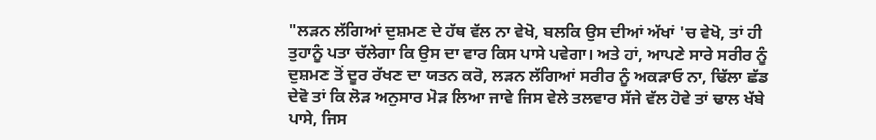"ਲੜਨ ਲੱਗਿਆਂ ਦੁਸ਼ਮਣ ਦੇ ਹੱਥ ਵੱਲ ਨਾ ਵੇਖੋ, ਬਲਕਿ ਉਸ ਦੀਆਂ ਅੱਖਾਂ 'ਚ ਵੇਖੋ, ਤਾਂ ਹੀ ਤੁਹਾਨੂੰ ਪਤਾ ਚੱਲੇਗਾ ਕਿ ਉਸ ਦਾ ਵਾਰ ਕਿਸ ਪਾਸੇ ਪਵੇਗਾ। ਅਤੇ ਹਾਂ, ਆਪਣੇ ਸਾਰੇ ਸਰੀਰ ਨੂੰ ਦੁਸ਼ਮਣ ਤੋਂ ਦੂਰ ਰੱਖਣ ਦਾ ਯਤਨ ਕਰੋ, ਲੜਨ ਲੱਗਿਆਂ ਸਰੀਰ ਨੂੰ ਅਕੜਾਓ ਨਾ, ਢਿੱਲਾ ਛੱਡ ਦੇਵੋ ਤਾਂ ਕਿ ਲੋੜ ਅਨੁਸਾਰ ਮੋੜ ਲਿਆ ਜਾਵੇ ਜਿਸ ਵੇਲੇ ਤਲਵਾਰ ਸੱਜੇ ਵੱਲ ਹੋਵੇ ਤਾਂ ਢਾਲ ਖੱਬੇ ਪਾਸੇ, ਜਿਸ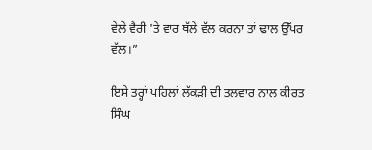ਵੇਲੇ ਵੈਰੀ 'ਤੇ ਵਾਰ ਥੱਲੇ ਵੱਲ ਕਰਨਾ ਤਾਂ ਢਾਲ ਉੱਪਰ ਵੱਲ।”

ਇਸੇ ਤਰ੍ਹਾਂ ਪਹਿਲਾਂ ਲੱਕੜੀ ਦੀ ਤਲਵਾਰ ਨਾਲ ਕੀਰਤ ਸਿੰਘ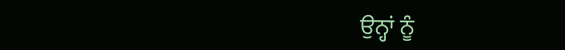ਉਨ੍ਹਾਂ ਨੂੰ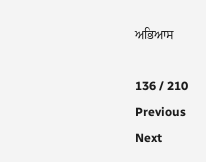ਅਭਿਆਸ

136 / 210
Previous
Next